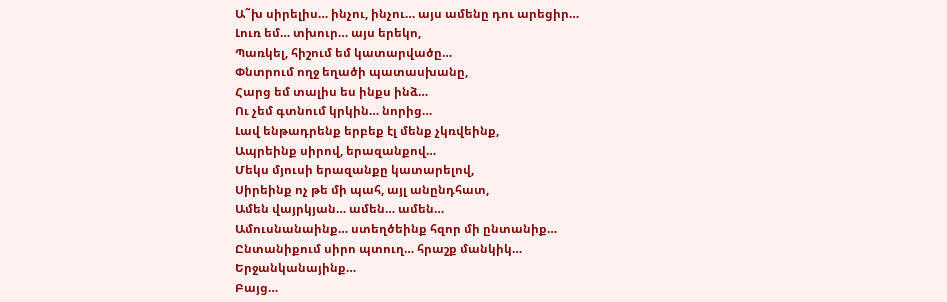Ա˜խ սիրելիս… ինչու, ինչու… այս ամենը դու արեցիր…
Լուռ եմ… տխուր… այս երեկո,
Պառկել, հիշում եմ կատարվածը…
Փնտրում ողջ եղածի պատասխանը,
Հարց եմ տալիս ես ինքս ինձ…
Ու չեմ գտնում կրկին… նորից…
Լավ ենթադրենք երբեք էլ մենք չկռվեինք,
Ապրեինք սիրով, երազանքով…
Մեկս մյուսի երազանքը կատարելով,
Սիրեինք ոչ թե մի պահ, այլ անընդհատ,
Ամեն վայրկյան… ամեն… ամեն…
Ամուսնանաինք… ստեղծեինք հզոր մի ընտանիք…
Ընտանիքում սիրո պտուղ… հրաշք մանկիկ…
Երջանկանայինք…
Բայց…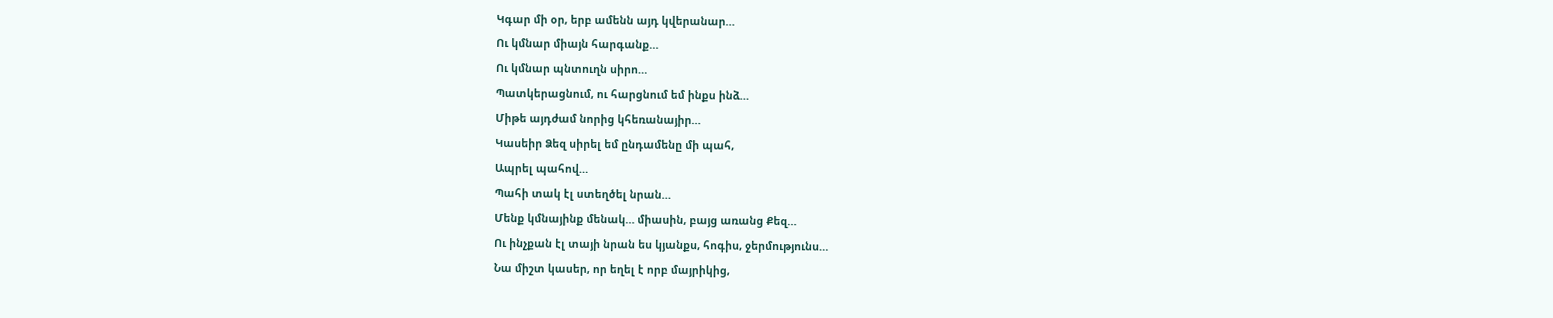Կգար մի օր, երբ ամենն այդ կվերանար…
Ու կմնար միայն հարգանք…
Ու կմնար պնտուղն սիրո…
Պատկերացնում, ու հարցնում եմ ինքս ինձ…
Միթե այդժամ նորից կհեռանայիր…
Կասեիր Ձեզ սիրել եմ ընդամենը մի պահ,
Ապրել պահով…
Պահի տակ էլ ստեղծել նրան…
Մենք կմնայինք մենակ… միասին, բայց առանց Քեզ…
Ու ինչքան էլ տայի նրան ես կյանքս, հոգիս, ջերմությունս…
Նա միշտ կասեր, որ եղել է որբ մայրիկից,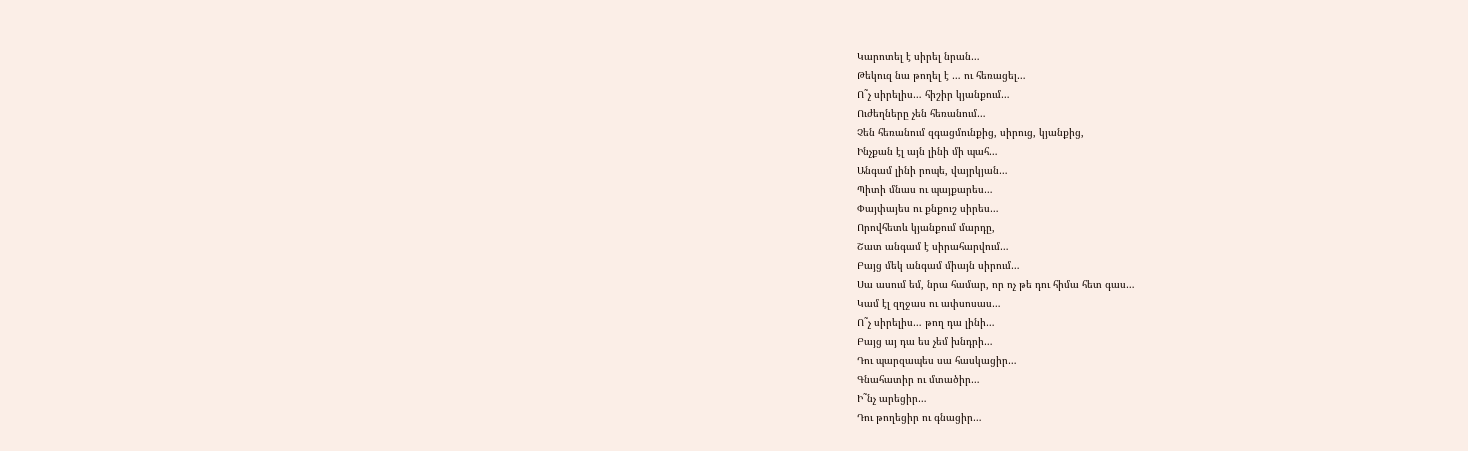Կարոտել է սիրել նրան…
Թեկուզ նա թողել է … ու հեռացել…
Ո˜չ սիրելիս… հիշիր կյանքում…
Ուժեղները չեն հեռանում…
Չեն հեռանում զգացմունքից, սիրուց, կյանքից,
Ինչքան էլ այն լինի մի պահ…
Անգամ լինի րոպե, վայրկյան…
Պիտի մնաս ու պայքարես…
Փայփայես ու քնքուշ սիրես…
Որովհետև կյանքում մարդը,
Շատ անգամ է սիրահարվում…
Բայց մեկ անգամ միայն սիրում…
Սա ասում եմ, նրա համար, որ ոչ թե դու հիմա հետ գաս…
Կամ էլ զղջաս ու ափսոսաս…
Ո˜չ սիրելիս… թող դա լինի…
Բայց այ դա ես չեմ խնդրի…
Դու պարզապես սա հասկացիր…
Գնահատիր ու մտածիր…
Ի˜նչ արեցիր…
Դու թողեցիր ու գնացիր…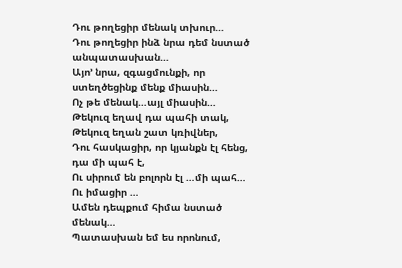Դու թողեցիր մենակ տխուր…
Դու թողեցիր ինձ նրա դեմ նստած անպատասխան…
Այո’ նրա, զգացմունքի, որ ստեղծեցինք մենք միասին…
Ոչ թե մենակ…այլ միասին…
Թեկուզ եղավ դա պահի տակ,
Թեկուզ եղան շատ կռիվներ,
Դու հասկացիր, որ կյանքն էլ հենց, դա մի պահ է,
Ու սիրում են բոլորն էլ …մի պահ…
Ու իմացիր …
Ամեն դեպքում հիմա նստած մենակ…
Պատասխան եմ ես որոնում,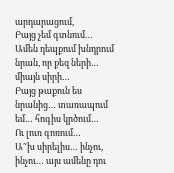արդարացում,
Բայց չեմ գտնում…
Ամեն դեպքում խնդրում նրան, որ քեզ ների… միայն սիրի…
Բայց թաքուն ես նրանից… տառապում եմ… հոգիս կրծում…
Ու լուռ գոռում…
Ա˜խ սիրելիս… ինչու, ինչու… այս ամենը դու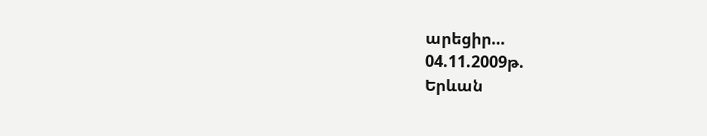արեցիր…
04.11.2009թ.
Երևան